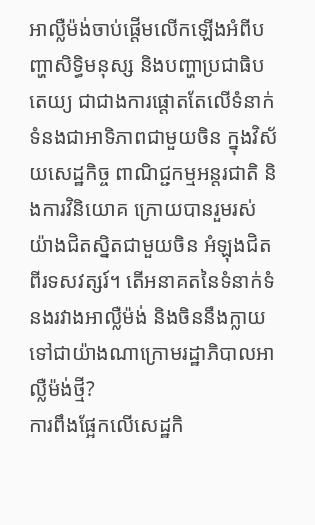អាល្លឺម៉ង់ចាប់ផ្តើមលើកឡើងអំពីបញ្ហាសិទ្ធិមនុស្ស និងបញ្ហាប្រជាធិបតេយ្យ ជាជាងការផ្តោតតែលើទំនាក់ទំនងជាអាទិភាពជាមួយចិន ក្នុងវិស័យសេដ្ឋកិច្ច ពាណិជ្ជកម្មអន្ដរជាតិ និងការវិនិយោគ ក្រោយបានរួមរស់យ៉ាងជិតស្និតជាមួយចិន អំឡុងជិតពីរទសវត្សរ៍។ តើអនាគតនៃទំនាក់ទំនងរវាងអាល្លឺម៉ង់ និងចិននឹងក្លាយទៅជាយ៉ាងណាក្រោមរដ្ឋាភិបាលអាល្លឺម៉ង់ថ្មី?
ការពឹងផ្អែកលើសេដ្ឋកិ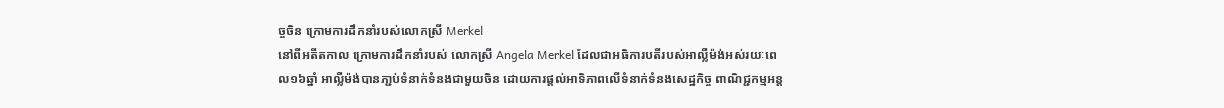ច្ចចិន ក្រោមការដឹកនាំរបស់លោកស្រី Merkel
នៅពីអតីតកាល ក្រោមការដឹកនាំរបស់ លោកស្រី Angela Merkel ដែលជាអធិការបតីរបស់អាល្លឺម៉ង់អស់រយៈពេល១៦ឆ្នាំ អាល្លឺម៉ង់បានភា្ជប់ទំនាក់ទំនងជាមួយចិន ដោយការផ្តល់អាទិភាពលើទំនាក់ទំនងសេដ្ឋកិច្ច ពាណិជ្ជកម្មអន្ដ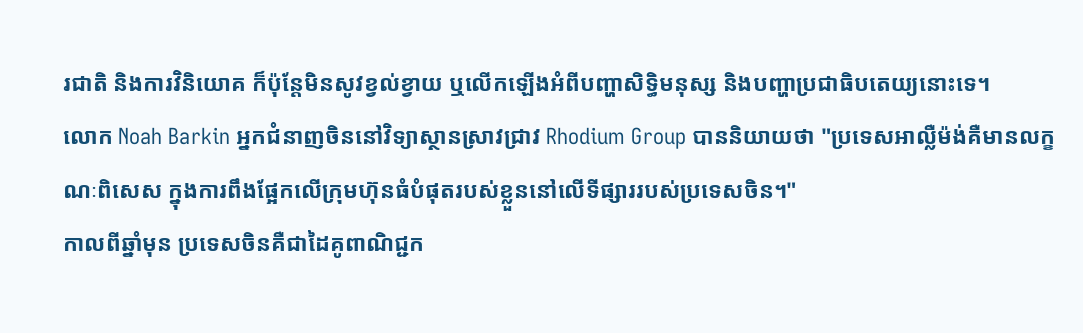រជាតិ និងការវិនិយោគ ក៏ប៉ុន្តែមិនសូវខ្វល់ខ្វាយ ឬលើកឡើងអំពីបញ្ហាសិទ្ធិមនុស្ស និងបញ្ហាប្រជាធិបតេយ្យនោះទេ។
លោក Noah Barkin អ្នកជំនាញចិននៅវិទ្យាស្ថានស្រាវជ្រាវ Rhodium Group បាននិយាយថា "ប្រទេសអាល្លឺម៉ង់គឺមានលក្ខណៈពិសេស ក្នុងការពឹងផ្អែកលើក្រុមហ៊ុនធំបំផុតរបស់ខ្លួននៅលើទីផ្សាររបស់ប្រទេសចិន។"
កាលពីឆ្នាំមុន ប្រទេសចិនគឺជាដៃគូពាណិជ្ជក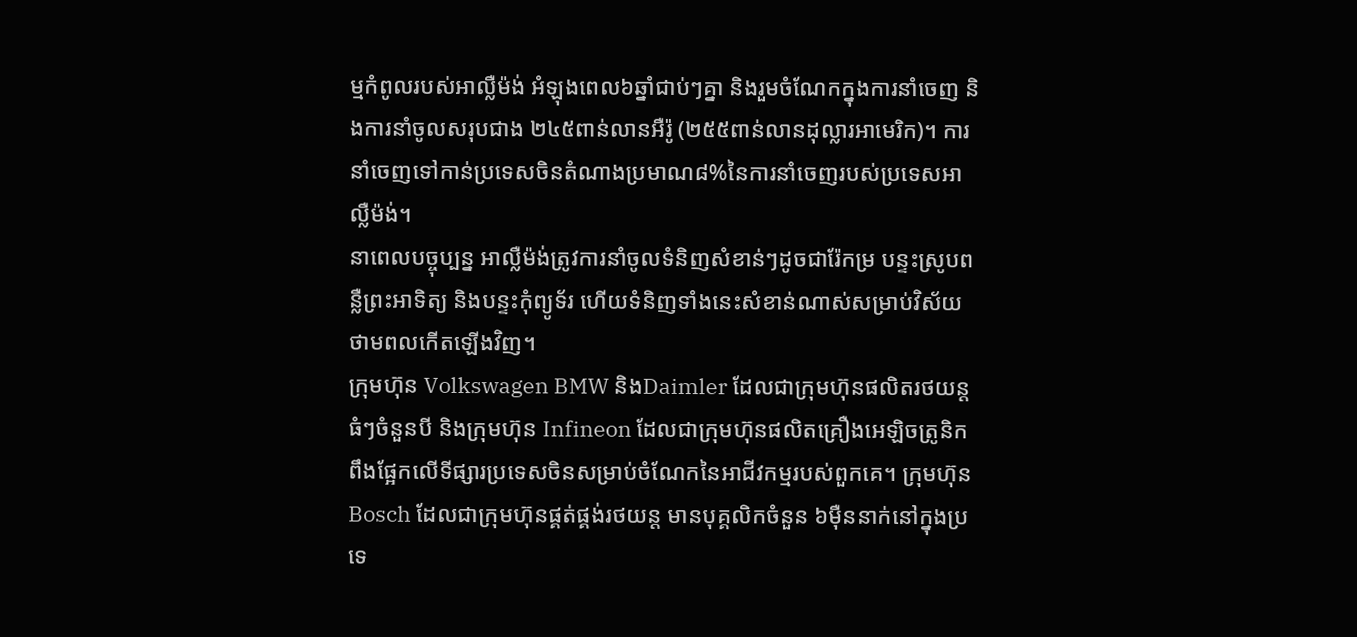ម្មកំពូលរបស់អាល្លឺម៉ង់ អំឡុងពេល៦ឆ្នាំជាប់ៗគ្នា និងរួមចំណែកក្នុងការនាំចេញ និងការនាំចូលសរុបជាង ២៤៥ពាន់លានអឺរ៉ូ (២៥៥ពាន់លានដុល្លារអាមេរិក)។ ការនាំចេញទៅកាន់ប្រទេសចិនតំណាងប្រមាណ៨%នៃការនាំចេញរបស់ប្រទេសអាល្លឺម៉ង់។
នាពេលបច្ចុប្បន្ន អាល្លឺម៉ង់ត្រូវការនាំចូលទំនិញសំខាន់ៗដូចជារ៉ែកម្រ បន្ទះស្រូបពន្លឺព្រះអាទិត្យ និងបន្ទះកុំព្យូទ័រ ហើយទំនិញទាំងនេះសំខាន់ណាស់សម្រាប់វិស័យថាមពលកើតឡើងវិញ។
ក្រុមហ៊ុន Volkswagen BMW និងDaimler ដែលជាក្រុមហ៊ុនផលិតរថយន្តធំៗចំនួនបី និងក្រុមហ៊ុន Infineon ដែលជាក្រុមហ៊ុនផលិតគ្រឿងអេឡិចត្រូនិក ពឹងផ្អែកលើទីផ្សារប្រទេសចិនសម្រាប់ចំណែកនៃអាជីវកម្មរបស់ពួកគេ។ ក្រុមហ៊ុន Bosch ដែលជាក្រុមហ៊ុនផ្គត់ផ្គង់រថយន្ត មានបុគ្គលិកចំនួន ៦ម៉ឺននាក់នៅក្នុងប្រទេ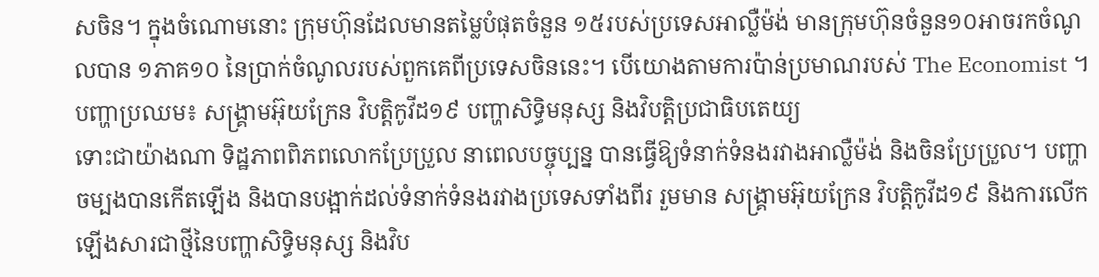សចិន។ ក្នុងចំណោមនោះ ក្រុមហ៊ុនដែលមានតម្លៃបំផុតចំនួន ១៥របស់ប្រទេសអាល្លឺម៉ង់ មានក្រុមហ៊ុនចំនួន១០អាចរកចំណូលបាន ១ភាគ១០ នៃប្រាក់ចំណូលរបស់ពួកគេពីប្រទេសចិននេះ។ បើយោងតាមការប៉ាន់ប្រមាណរបស់ The Economist ។
បញ្ហាប្រឈម៖ សង្គ្រាមអ៊ុយក្រែន វិបត្តិកូវីដ១៩ បញ្ហាសិទ្ធិមនុស្ស និងវិបត្តិប្រជាធិបតេយ្យ
ទោះជាយ៉ាងណា ទិដ្ឋភាពពិភពលោកប្រែប្រួល នាពេលបច្ចុប្បន្ន បានធ្វើឱ្យទំនាក់ទំនងរវាងអាល្លឺម៉ង់ និងចិនប្រែប្រួល។ បញ្ហាចម្បងបានកើតឡើង និងបានបង្អាក់ដល់ទំនាក់ទំនងរវាងប្រទេសទាំងពីរ រួមមាន សង្គ្រាមអ៊ុយក្រែន វិបត្តិកូវីដ១៩ និងការលើកឡើងសារជាថ្មីនៃបញ្ហាសិទ្ធិមនុស្ស និងវិប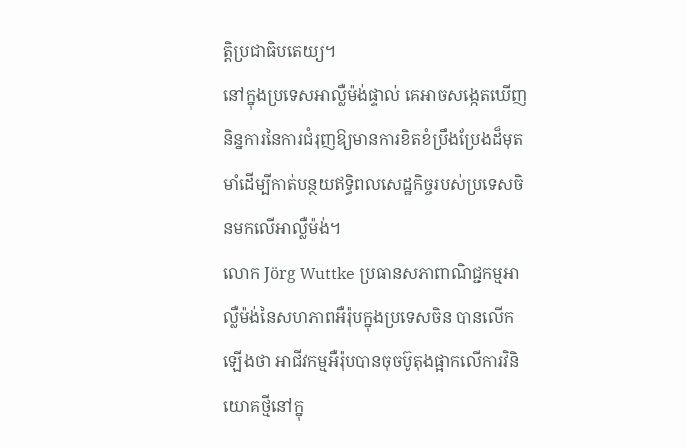ត្តិប្រជាធិបតេយ្យ។
នៅក្នុងប្រទេសអាល្លឺម៉ង់ផ្ទាល់ គេអាចសង្កេតឃើញនិន្នការនៃការជំរុញឱ្យមានការខិតខំប្រឹងប្រែងដ៏មុតមាំដើម្បីកាត់បន្ថយឥទ្ធិពលសេដ្ឋកិច្ចរបស់ប្រទេសចិនមកលើអាល្លឺម៉ង់។
លោក Jörg Wuttke ប្រធានសភាពាណិជ្ជកម្មអាល្លឺម៉ង់នៃសហភាពអឺរ៉ុបក្នុងប្រទេសចិន បានលើកឡើងថា អាជីវកម្មអឺរ៉ុបបានចុចប៊ូតុងផ្អាកលើការវិនិយោគថ្មីនៅក្នុ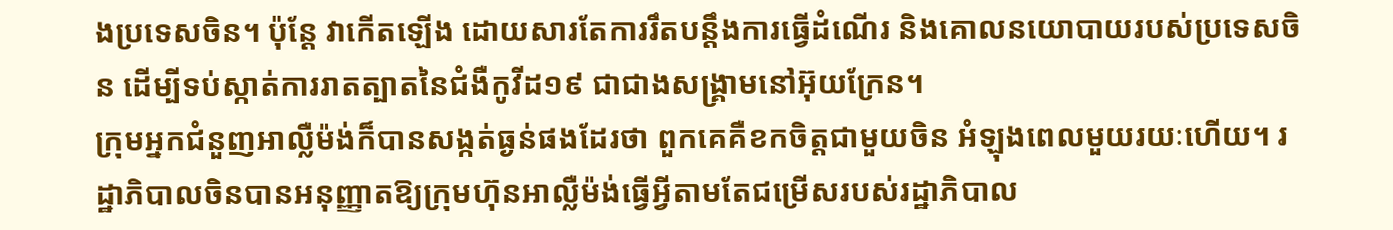ងប្រទេសចិន។ ប៉ុន្តែ វាកើតឡើង ដោយសារតែការរឹតបន្តឹងការធ្វើដំណើរ និងគោលនយោបាយរបស់ប្រទេសចិន ដើម្បីទប់ស្កាត់ការរាតត្បាតនៃជំងឺកូវីដ១៩ ជាជាងសង្គ្រាមនៅអ៊ុយក្រែន។
ក្រុមអ្នកជំនួញអាល្លឺម៉ង់ក៏បានសង្កត់ធ្ងន់ផងដែរថា ពួកគេគឺខកចិត្តជាមួយចិន អំឡុងពេលមួយរយៈហើយ។ រដ្ឋាភិបាលចិនបានអនុញ្ញាតឱ្យក្រុមហ៊ុនអាល្លឺម៉ង់ធ្វើអ្វីតាមតែជម្រើសរបស់រដ្ឋាភិបាល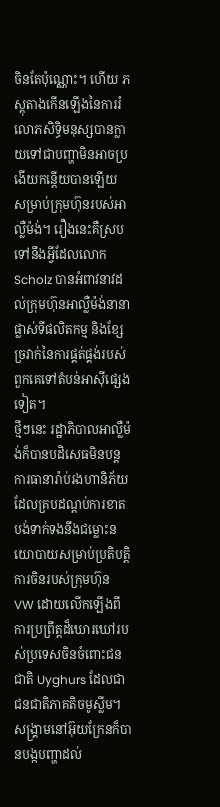ចិនតែប៉ុណ្ណោះ។ ហើយ ភស្តុតាងកើនឡើងនៃការរំលោភសិទ្ធិមនុស្សបានក្លាយទៅជាបញ្ហាមិនអាចប្រងើយកន្តើយបានឡើយ សម្រាប់ក្រុមហ៊ុនរបស់អាល្លឺម៉ង់។ រឿងនេះគឺស្របទៅនឹងអ្វីដែលលោក Scholz បានអំពាវនាវដល់ក្រុមហ៊ុនអាល្លឺម៉ង់នានា ផ្លាស់ទីផលិតកម្ម និងខ្សែច្រវាក់នៃការផ្គត់ផ្គង់របស់ពួកគេទៅតំបន់អាស៊ីផ្សេងទៀត។
ថ្មីៗនេះ រដ្ឋាភិបាលអាល្លឺម៉ង់ក៏បានបដិសេធមិនបន្តការធានារ៉ាប់រងហានិភ័យដែលគ្របដណ្តប់ការខាតបង់ទាក់ទងនឹងជម្លោះនយោបាយសម្រាប់ប្រតិបត្តិការចិនរបស់ក្រុមហ៊ុន VW ដោយលើកឡើងពីការប្រព្រឹត្តដ៏ឃោរឃៅរបស់ប្រទេសចិនចំពោះជនជាតិ Uyghurs ដែលជាជនជាតិភាគតិចមូស្លីម។
សង្គ្រាមនៅអ៊ុយក្រែនក៏បានបង្កបញ្ហាដល់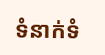ទំនាក់ទំ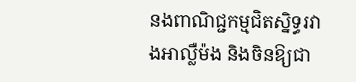នងពាណិជ្ជកម្មជិតស្និទ្ធរវាងអាល្លឺម៉ង និងចិនឱ្យជា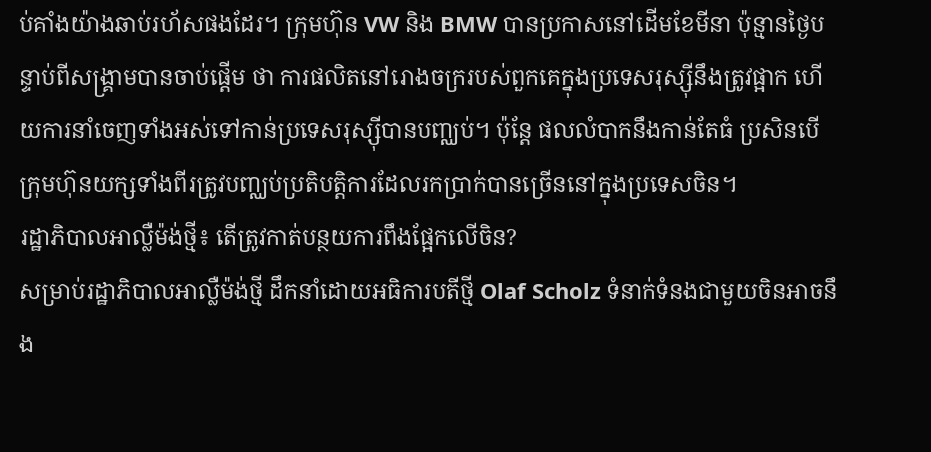ប់គាំងយ៉ាងឆាប់រហ័សផងដែរ។ ក្រុមហ៊ុន VW និង BMW បានប្រកាសនៅដើមខែមីនា ប៉ុន្មានថ្ងៃបន្ទាប់ពីសង្រ្គាមបានចាប់ផ្តើម ថា ការផលិតនៅរោងចក្ររបស់ពួកគេក្នុងប្រទេសរុស្ស៊ីនឹងត្រូវផ្អាក ហើយការនាំចេញទាំងអស់ទៅកាន់ប្រទេសរុស្ស៊ីបានបញ្ឈប់។ ប៉ុន្តែ ផលលំបាកនឹងកាន់តែធំ ប្រសិនបើក្រុមហ៊ុនយក្សទាំងពីរត្រូវបញ្ឈប់ប្រតិបត្តិការដែលរកប្រាក់បានច្រើននៅក្នុងប្រទេសចិន។
រដ្ឋាភិបាលអាល្លឺម៉ង់ថ្មី៖ តើត្រូវកាត់បន្ថយការពឹងផ្អែកលើចិន?
សម្រាប់រដ្ឋាភិបាលអាល្លឺម៉ង់ថ្មី ដឹកនាំដោយអធិការបតីថ្មី Olaf Scholz ទំនាក់ទំនងជាមួយចិនអាចនឹង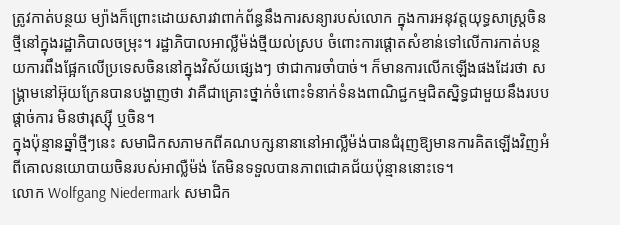ត្រូវកាត់បន្ថយ ម្យ៉ាងក៏ព្រោះដោយសារវាពាក់ព័ន្ធនឹងការសន្យារបស់លោក ក្នុងការអនុវត្តយុទ្ធសាស្រ្តចិនថ្មីនៅក្នុងរដ្ឋាភិបាលចម្រុះ។ រដ្ឋាភិបាលអាល្លឺម៉ង់ថ្មីយល់ស្រប ចំពោះការផ្តោតសំខាន់ទៅលើការកាត់បន្ថយការពឹងផ្អែកលើប្រទេសចិននៅក្នុងវិស័យផ្សេងៗ ថាជាការចាំបាច់។ ក៏មានការលើកឡើងផងដែរថា សង្រ្គាមនៅអ៊ុយក្រែនបានបង្ហាញថា វាគឺជាគ្រោះថ្នាក់ចំពោះទំនាក់ទំនងពាណិជ្ជកម្មជិតស្និទ្ធជាមួយនឹងរបបផ្តាច់ការ មិនថារុស្ស៊ី ឬចិន។
ក្នុងប៉ុន្មានឆ្នាំថ្មីៗនេះ សមាជិកសភាមកពីគណបក្សនានានៅអាល្លឺម៉ង់បានជំរុញឱ្យមានការគិតឡើងវិញអំពីគោលនយោបាយចិនរបស់អាល្លឺម៉ង់ តែមិនទទួលបានភាពជោគជ័យប៉ុន្មាននោះទេ។
លោក Wolfgang Niedermark សមាជិក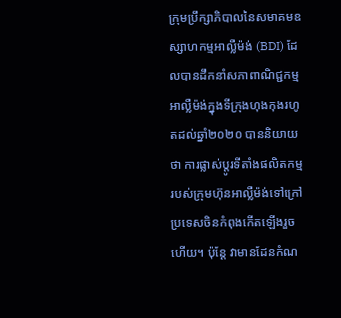ក្រុមប្រឹក្សាភិបាលនៃសមាគមឧស្សាហកម្មអាល្លឺម៉ង់ (BDI) ដែលបានដឹកនាំសភាពាណិជ្ជកម្មអាល្លឺម៉ង់ក្នុងទីក្រុងហុងកុងរហូតដល់ឆ្នាំ២០២០ បាននិយាយថា ការផ្លាស់ប្តូរទីតាំងផលិតកម្មរបស់ក្រុមហ៊ុនអាល្លឺម៉ង់ទៅក្រៅប្រទេសចិនកំពុងកើតឡើងរួចហើយ។ ប៉ុន្តែ វាមានដែនកំណ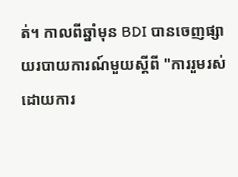ត់។ កាលពីឆ្នាំមុន BDI បានចេញផ្សាយរបាយការណ៍មួយស្តីពី "ការរួមរស់ដោយការ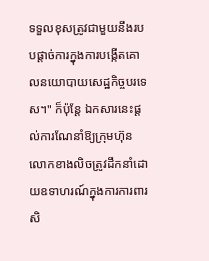ទទួលខុសត្រូវជាមួយនឹងរបបផ្តាច់ការក្នុងការបង្កើតគោលនយោបាយសេដ្ឋកិច្ចបរទេស។" ក៏ប៉ុន្តែ ឯកសារនេះផ្តល់ការណែនាំឱ្យក្រុមហ៊ុនលោកខាងលិចត្រូវដឹកនាំដោយឧទាហរណ៍ក្នុងការការពារសិ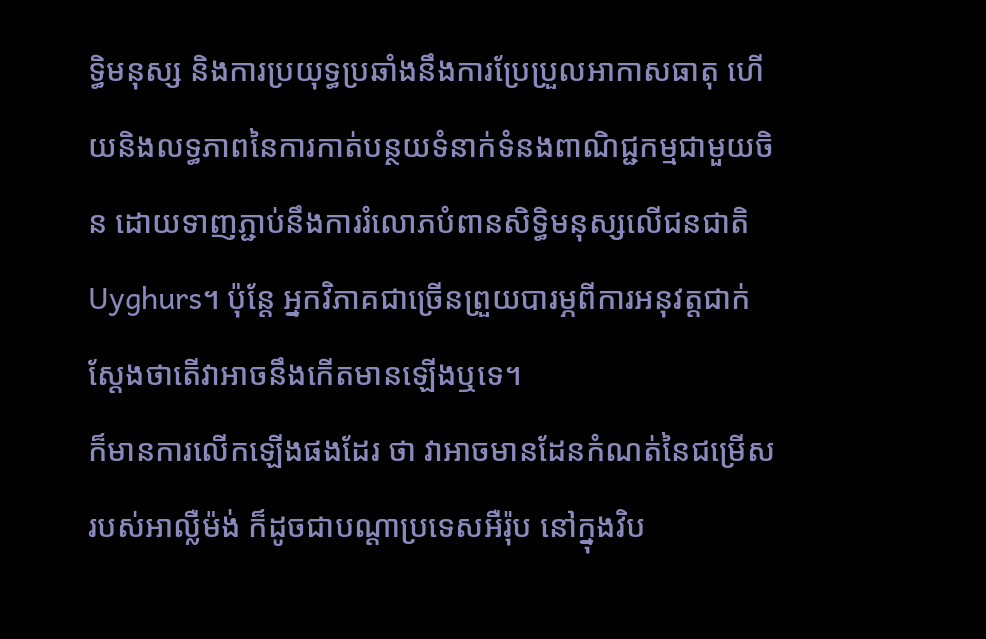ទ្ធិមនុស្ស និងការប្រយុទ្ធប្រឆាំងនឹងការប្រែប្រួលអាកាសធាតុ ហើយនិងលទ្ធភាពនៃការកាត់បន្ថយទំនាក់ទំនងពាណិជ្ជកម្មជាមួយចិន ដោយទាញភ្ជាប់នឹងការរំលោភបំពានសិទ្ធិមនុស្សលើជនជាតិ Uyghurs។ ប៉ុន្តែ អ្នកវិភាគជាច្រើនព្រួយបារម្ភពីការអនុវត្តជាក់ស្តែងថាតើវាអាចនឹងកើតមានឡើងឬទេ។
ក៏មានការលើកឡើងផងដែរ ថា វាអាចមានដែនកំណត់នៃជម្រើសរបស់អាល្លឺម៉ង់ ក៏ដូចជាបណ្ដាប្រទេសអឺរ៉ុប នៅក្នុងវិប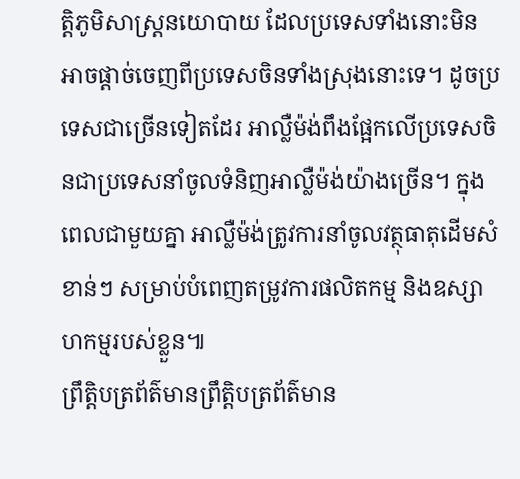ត្តិភូមិសាស្ត្រនយោបាយ ដែលប្រទេសទាំងនោះមិនអាចផ្តាច់ចេញពីប្រទេសចិនទាំងស្រុងនោះទេ។ ដូចប្រទេសជាច្រើនទៀតដែរ អាល្លឺម៉ង់ពឹងផ្អែកលើប្រទេសចិនជាប្រទេសនាំចូលទំនិញអាល្លឺម៉ង់យ៉ាងច្រើន។ ក្នុងពេលជាមួយគ្នា អាល្លឺម៉ង់ត្រូវការនាំចូលវត្ថុធាតុដើមសំខាន់ៗ សម្រាប់បំពេញតម្រូវការផលិតកម្ម និងឧស្សាហកម្មរបស់ខ្លួន៕
ព្រឹត្តិបត្រព័ត៌មានព្រឹត្តិបត្រព័ត៌មាន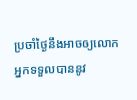ប្រចាំថ្ងៃនឹងអាចឲ្យលោកអ្នកទទួលបាននូវ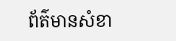ព័ត៌មានសំខា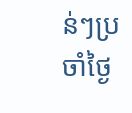ន់ៗប្រចាំថ្ងៃ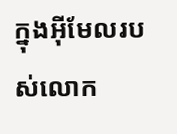ក្នុងអ៊ីមែលរបស់លោក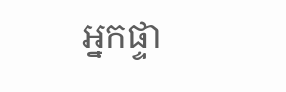អ្នកផ្ទា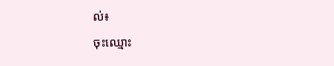ល់៖
ចុះឈ្មោះ